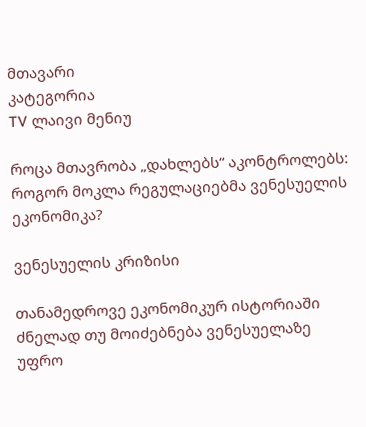მთავარი
კატეგორია
TV ლაივი მენიუ

როცა მთავრობა „დახლებს“ აკონტროლებს: როგორ მოკლა რეგულაციებმა ვენესუელის ეკონომიკა?

ვენესუელის კრიზისი

თანამედროვე ეკონომიკურ ისტორიაში ძნელად თუ მოიძებნება ვენესუელაზე უფრო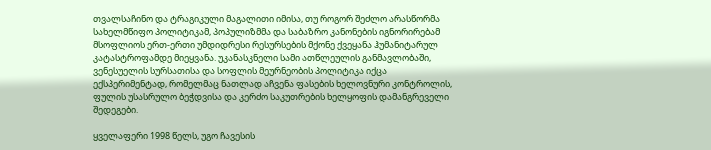თვალსაჩინო და ტრაგიკული მაგალითი იმისა, თუ როგორ შეძლო არასწორმა სახელმწიფო პოლიტიკამ, პოპულიზმმა და საბაზრო კანონების იგნორირებამ მსოფლიოს ერთ-ერთი უმდიდრესი რესურსების მქონე ქვეყანა ჰუმანიტარულ კატასტროფამდე მიეყვანა. უკანასკნელი სამი ათწლეულის განმავლობაში, ვენესუელის სურსათისა და სოფლის მეურნეობის პოლიტიკა იქცა ექსპერიმენტად, რომელმაც ნათლად აჩვენა ფასების ხელოვნური კონტროლის, ფულის უსასრულო ბეჭდვისა და კერძო საკუთრების ხელყოფის დამანგრეველი შედეგები.

ყველაფერი 1998 წელს, უგო ჩავესის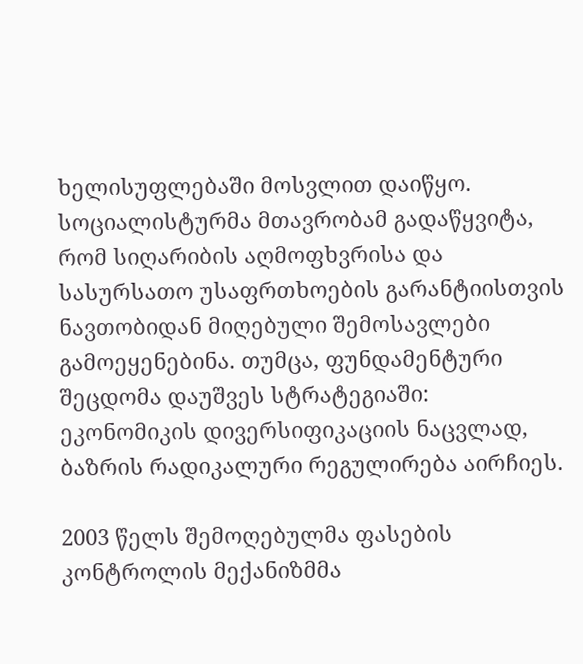ხელისუფლებაში მოსვლით დაიწყო. სოციალისტურმა მთავრობამ გადაწყვიტა, რომ სიღარიბის აღმოფხვრისა და სასურსათო უსაფრთხოების გარანტიისთვის ნავთობიდან მიღებული შემოსავლები გამოეყენებინა. თუმცა, ფუნდამენტური შეცდომა დაუშვეს სტრატეგიაში: ეკონომიკის დივერსიფიკაციის ნაცვლად, ბაზრის რადიკალური რეგულირება აირჩიეს.

2003 წელს შემოღებულმა ფასების კონტროლის მექანიზმმა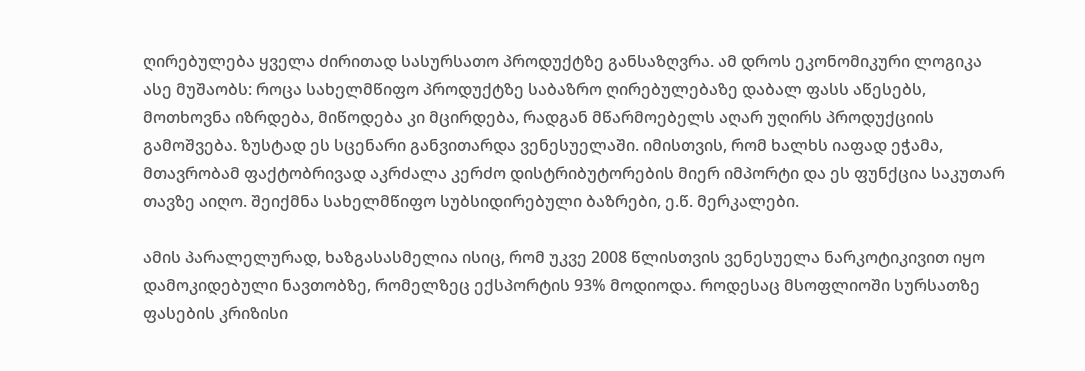ღირებულება ყველა ძირითად სასურსათო პროდუქტზე განსაზღვრა. ამ დროს ეკონომიკური ლოგიკა ასე მუშაობს: როცა სახელმწიფო პროდუქტზე საბაზრო ღირებულებაზე დაბალ ფასს აწესებს, მოთხოვნა იზრდება, მიწოდება კი მცირდება, რადგან მწარმოებელს აღარ უღირს პროდუქციის გამოშვება. ზუსტად ეს სცენარი განვითარდა ვენესუელაში. იმისთვის, რომ ხალხს იაფად ეჭამა, მთავრობამ ფაქტობრივად აკრძალა კერძო დისტრიბუტორების მიერ იმპორტი და ეს ფუნქცია საკუთარ თავზე აიღო. შეიქმნა სახელმწიფო სუბსიდირებული ბაზრები, ე.წ. მერკალები.

ამის პარალელურად, ხაზგასასმელია ისიც, რომ უკვე 2008 წლისთვის ვენესუელა ნარკოტიკივით იყო დამოკიდებული ნავთობზე, რომელზეც ექსპორტის 93% მოდიოდა. როდესაც მსოფლიოში სურსათზე ფასების კრიზისი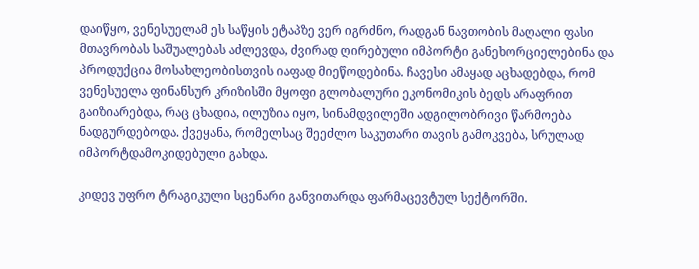დაიწყო, ვენესუელამ ეს საწყის ეტაპზე ვერ იგრძნო, რადგან ნავთობის მაღალი ფასი მთავრობას საშუალებას აძლევდა, ძვირად ღირებული იმპორტი განეხორციელებინა და პროდუქცია მოსახლეობისთვის იაფად მიეწოდებინა. ჩავესი ამაყად აცხადებდა, რომ ვენესუელა ფინანსურ კრიზისში მყოფი გლობალური ეკონომიკის ბედს არაფრით გაიზიარებდა, რაც ცხადია, ილუზია იყო, სინამდვილეში ადგილობრივი წარმოება ნადგურდებოდა. ქვეყანა, რომელსაც შეეძლო საკუთარი თავის გამოკვება, სრულად იმპორტდამოკიდებული გახდა.

კიდევ უფრო ტრაგიკული სცენარი განვითარდა ფარმაცევტულ სექტორში.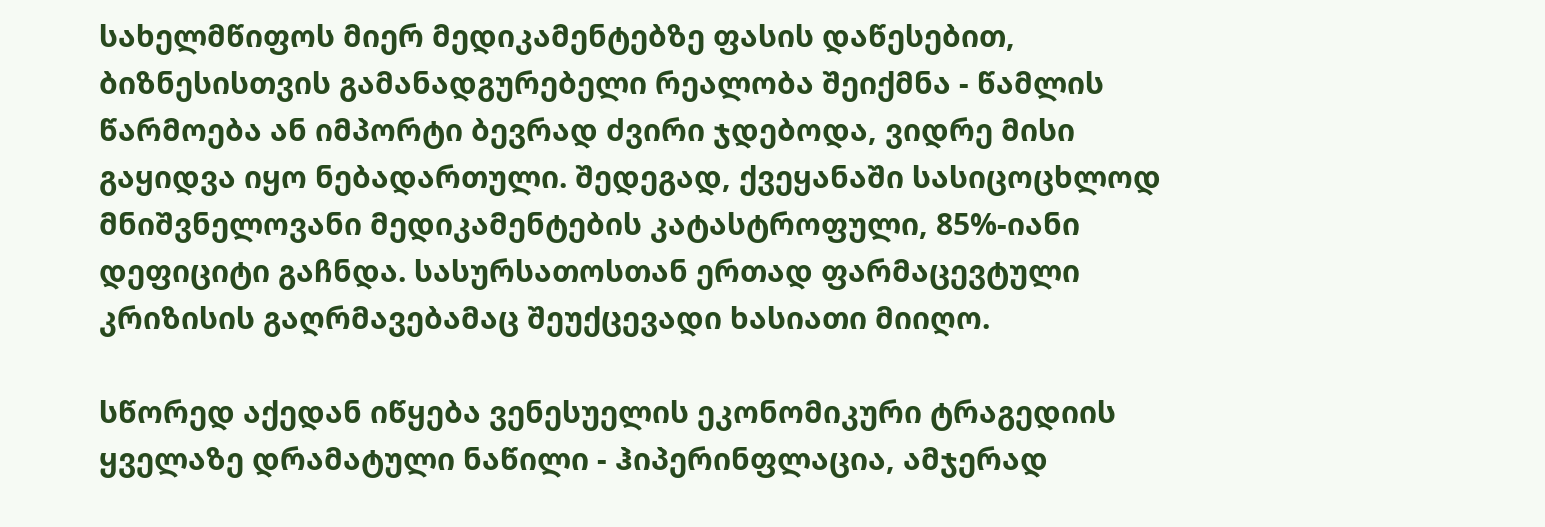სახელმწიფოს მიერ მედიკამენტებზე ფასის დაწესებით, ბიზნესისთვის გამანადგურებელი რეალობა შეიქმნა - წამლის წარმოება ან იმპორტი ბევრად ძვირი ჯდებოდა, ვიდრე მისი გაყიდვა იყო ნებადართული. შედეგად, ქვეყანაში სასიცოცხლოდ მნიშვნელოვანი მედიკამენტების კატასტროფული, 85%-იანი დეფიციტი გაჩნდა. სასურსათოსთან ერთად ფარმაცევტული კრიზისის გაღრმავებამაც შეუქცევადი ხასიათი მიიღო.

სწორედ აქედან იწყება ვენესუელის ეკონომიკური ტრაგედიის ყველაზე დრამატული ნაწილი - ჰიპერინფლაცია, ამჯერად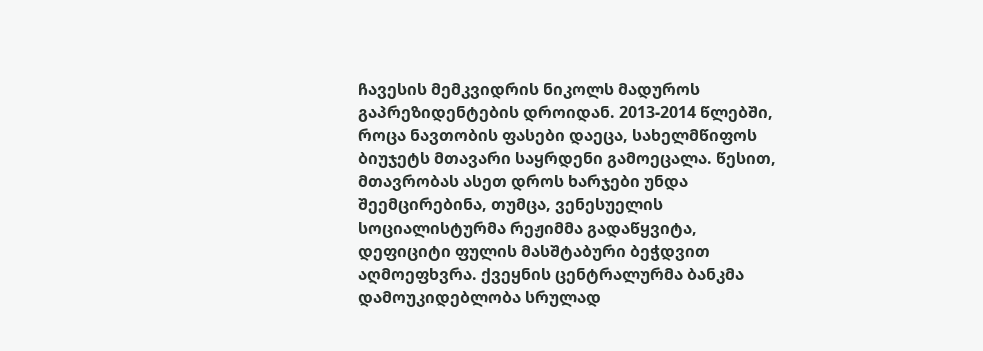ჩავესის მემკვიდრის ნიკოლს მადუროს გაპრეზიდენტების დროიდან. 2013-2014 წლებში, როცა ნავთობის ფასები დაეცა, სახელმწიფოს ბიუჯეტს მთავარი საყრდენი გამოეცალა. წესით, მთავრობას ასეთ დროს ხარჯები უნდა შეემცირებინა, თუმცა, ვენესუელის სოციალისტურმა რეჟიმმა გადაწყვიტა, დეფიციტი ფულის მასშტაბური ბეჭდვით აღმოეფხვრა. ქვეყნის ცენტრალურმა ბანკმა დამოუკიდებლობა სრულად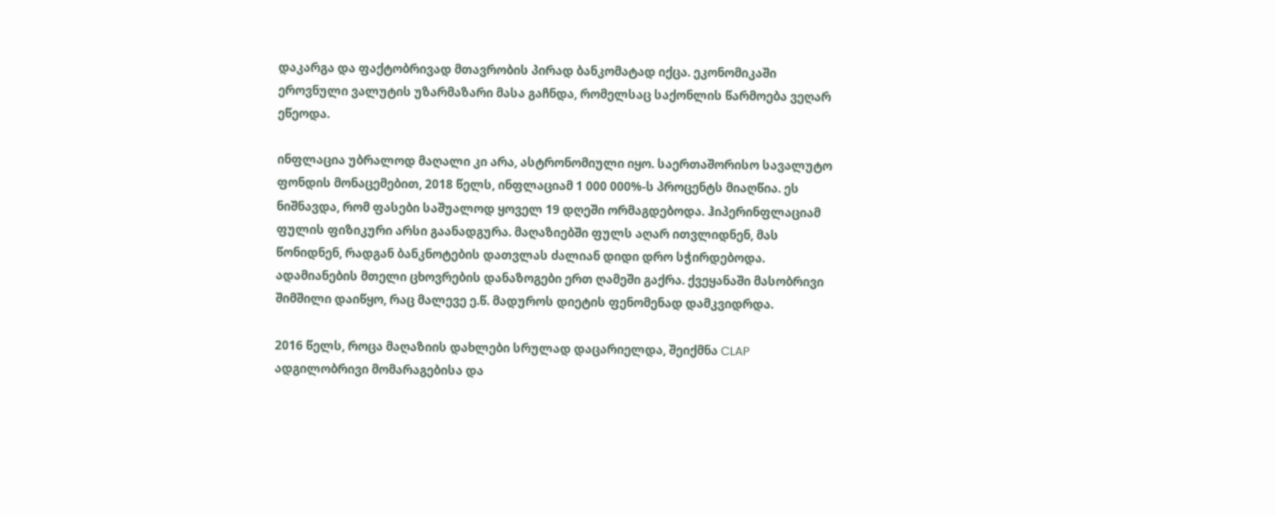დაკარგა და ფაქტობრივად მთავრობის პირად ბანკომატად იქცა. ეკონომიკაში ეროვნული ვალუტის უზარმაზარი მასა გაჩნდა, რომელსაც საქონლის წარმოება ვეღარ ეწეოდა.

ინფლაცია უბრალოდ მაღალი კი არა, ასტრონომიული იყო. საერთაშორისო სავალუტო ფონდის მონაცემებით, 2018 წელს, ინფლაციამ 1 000 000%-ს პროცენტს მიაღწია. ეს ნიშნავდა, რომ ფასები საშუალოდ ყოველ 19 დღეში ორმაგდებოდა. ჰიპერინფლაციამ ფულის ფიზიკური არსი გაანადგურა. მაღაზიებში ფულს აღარ ითვლიდნენ, მას წონიდნენ, რადგან ბანკნოტების დათვლას ძალიან დიდი დრო სჭირდებოდა. ადამიანების მთელი ცხოვრების დანაზოგები ერთ ღამეში გაქრა. ქვეყანაში მასობრივი შიმშილი დაიწყო, რაც მალევე ე.წ. მადუროს დიეტის ფენომენად დამკვიდრდა.

2016 წელს, როცა მაღაზიის დახლები სრულად დაცარიელდა, შეიქმნა CLAP ადგილობრივი მომარაგებისა და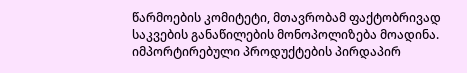წარმოების კომიტეტი, მთავრობამ ფაქტობრივად საკვების განაწილების მონოპოლიზება მოადინა. იმპორტირებული პროდუქტების პირდაპირ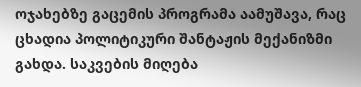ოჯახებზე გაცემის პროგრამა აამუშავა, რაც ცხადია პოლიტიკური შანტაჟის მექანიზმი გახდა. საკვების მიღება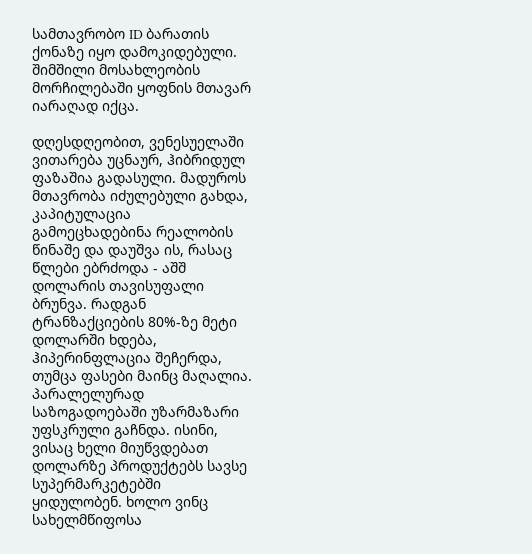სამთავრობო ID ბარათის ქონაზე იყო დამოკიდებული. შიმშილი მოსახლეობის მორჩილებაში ყოფნის მთავარ იარაღად იქცა.

დღესდღეობით, ვენესუელაში ვითარება უცნაურ, ჰიბრიდულ ფაზაშია გადასული. მადუროს მთავრობა იძულებული გახდა, კაპიტულაცია გამოეცხადებინა რეალობის წინაშე და დაუშვა ის, რასაც წლები ებრძოდა - აშშ დოლარის თავისუფალი ბრუნვა. რადგან ტრანზაქციების 80%-ზე მეტი დოლარში ხდება, ჰიპერინფლაცია შეჩერდა, თუმცა ფასები მაინც მაღალია. პარალელურად საზოგადოებაში უზარმაზარი უფსკრული გაჩნდა. ისინი, ვისაც ხელი მიუწვდებათ დოლარზე პროდუქტებს სავსე სუპერმარკეტებში ყიდულობენ. ხოლო ვინც სახელმწიფოსა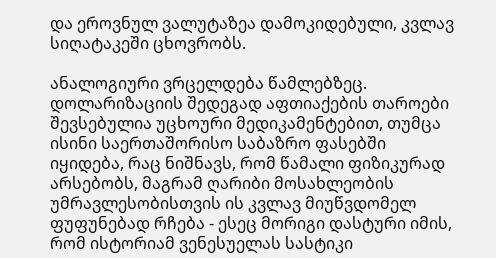და ეროვნულ ვალუტაზეა დამოკიდებული, კვლავ სიღატაკეში ცხოვრობს.

ანალოგიური ვრცელდება წამლებზეც. დოლარიზაციის შედეგად აფთიაქების თაროები შევსებულია უცხოური მედიკამენტებით, თუმცა ისინი საერთაშორისო საბაზრო ფასებში იყიდება, რაც ნიშნავს, რომ წამალი ფიზიკურად არსებობს, მაგრამ ღარიბი მოსახლეობის უმრავლესობისთვის ის კვლავ მიუწვდომელ ფუფუნებად რჩება - ესეც მორიგი დასტური იმის, რომ ისტორიამ ვენესუელას სასტიკი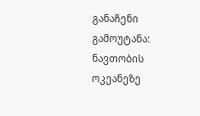განაჩენი გამოუტანა: ნავთობის ოკეანეზე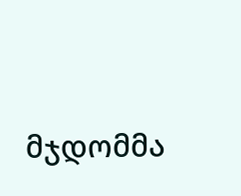მჯდომმა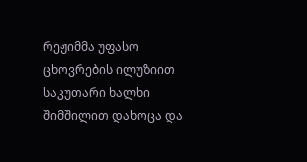რეჟიმმა უფასო ცხოვრების ილუზიით საკუთარი ხალხი შიმშილით დახოცა და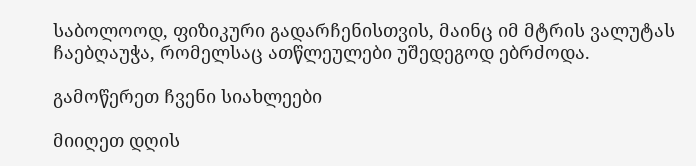საბოლოოდ, ფიზიკური გადარჩენისთვის, მაინც იმ მტრის ვალუტას ჩაებღაუჭა, რომელსაც ათწლეულები უშედეგოდ ებრძოდა.

გამოწერეთ ჩვენი სიახლეები

მიიღეთ დღის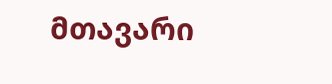მთავარი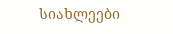სიახლეები